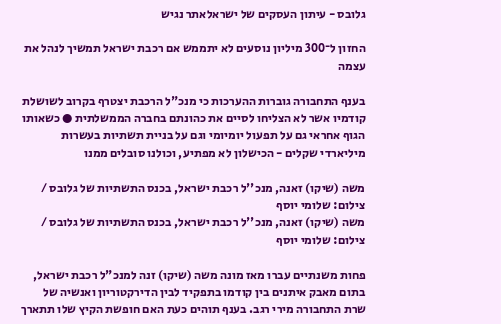גלובס - עיתון העסקים של ישראלאתר נגיש

החזון ל־300 מיליון נוסעים לא יתממש אם רכבת ישראל תמשיך לנהל את עצמה

בענף התחבורה גוברות ההערכות כי מנכ"ל הרכבת יצטרף בקרוב לשושלת קודמיו אשר לא הצליחו לסיים את כהונתם בחברה הממשלתית ● כשאותו הגוף אחראי גם על תפעול יומיומי וגם על בניית תשתיות בעשרות מיליארדי שקלים - הכישלון לא מפתיע, וכולנו סובלים ממנו

משה (שיקו) זאנה, מנכ''ל רכבת ישראל, בכנס התשתיות של גלובס / צילום: שלומי יוסף
משה (שיקו) זאנה, מנכ''ל רכבת ישראל, בכנס התשתיות של גלובס / צילום: שלומי יוסף

פחות משנתיים עברו מאז מונה משה (שיקו) זנה למנכ"ל רכבת ישראל, בתום מאבק איתנים בין קודמו בתפקיד לבין הדירקטוריון ואנשיה של שרת התחבורה מירי רגב. בענף תוהים כעת האם חופשת הקיץ שלו תתארך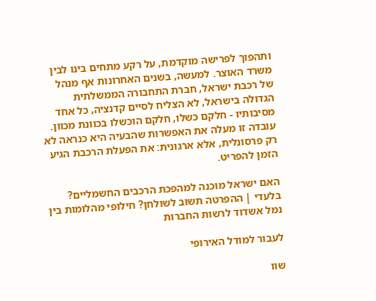ותהפוך לפרישה מוקדמת, על רקע מתחים בינו לבין משרד האוצר. למעשה, בשנים האחרונות אף מנהל של רכבת ישראל, חברת התחבורה הממשלתית הגדולה בישראל, לא הצליח לסיים קדנציה, כל אחד מסיבותיו - חלקם כשלו, חלקם הוכשלו בכוונת מכוון. עובדה זו מעלה את האפשרות שהבעיה היא כנראה לא רק פרסונלית, אלא ארגונית: את הפעלת הרכבת הגיע הזמן להפריט.

האם ישראל מוכנה למהפכת הרכבים החשמליים?
בלעדי | ההפרטה תשוב לשולחן? חילופי מהלומות בין נמל אשדוד לרשות החברות

לעבור למודל האירופי

שוו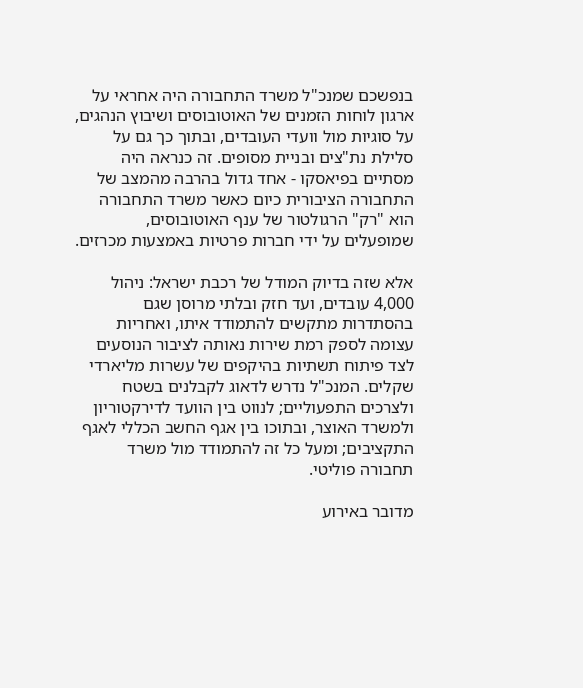בנפשכם שמנכ"ל משרד התחבורה היה אחראי על ארגון לוחות הזמנים של האוטובוסים ושיבוץ הנהגים, על סוגיות מול וועדי העובדים, ובתוך כך גם על סלילת נת"צים ובניית מסופים. זה כנראה היה מסתיים בפיאסקו - אחד גדול בהרבה מהמצב של התחבורה הציבורית כיום כאשר משרד התחבורה הוא "רק" הרגולטור של ענף האוטובוסים, שמופעלים על ידי חברות פרטיות באמצעות מכרזים.

אלא שזה בדיוק המודל של רכבת ישראל: ניהול 4,000 עובדים, ועד חזק ובלתי מרוסן שגם בהסתדרות מתקשים להתמודד איתו, ואחריות עצומה לספק רמת שירות נאותה לציבור הנוסעים לצד פיתוח תשתיות בהיקפים של עשרות מליארדי שקלים. המנכ"ל נדרש לדאוג לקבלנים בשטח ולצרכים התפעוליים; לנווט בין הוועד לדירקטוריון ולמשרד האוצר, ובתוכו בין אגף החשב הכללי לאגף התקציבים; ומעל כל זה להתמודד מול משרד תחבורה פוליטי.

מדובר באירוע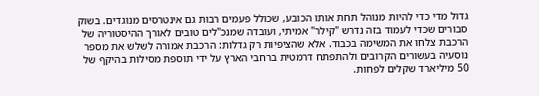גדול מדי כדי להיות מנוהל תחת אותו הכובע, שכולל פעמים רבות גם אינטרסים מנוגדים. בשוק סבורים שכדי לעמוד בזה נדרש "קילר" אמיתי, ועובדה שמנכ"לים טובים לאורך ההיסטוריה של הרכבת צלחו את המשימה בכבוד. אלא שהציפיות רק גדלות: הרכבת אמורה לשלש את מספר נוסעיה בעשורים הקרובים ולהתפתח דרמטית ברחבי הארץ על ידי תוספת מסילות בהיקף של 50 מיליארד שקלים לפחות.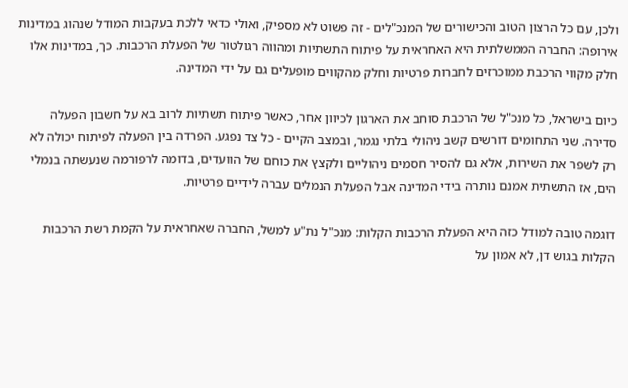ולכן, עם כל הרצון הטוב והכישורים של המנכ"לים - זה פשוט לא מספיק, ואולי כדאי ללכת בעקבות המודל שנהוג במדינות אירופה: החברה הממשלתית היא האחראית על פיתוח התשתיות ומהווה רגולטור של הפעלת הרכבות. כך, במדינות אלו חלק מקווי הרכבת ממוכרזים לחברות פרטיות וחלק מהקווים מופעלים גם על ידי המדינה.

כיום בישראל, כל מנכ"ל של הרכבת סוחב את הארגון לכיוון אחר, כאשר פיתוח תשתיות לרוב בא על חשבון הפעלה סדירה. שני התחומים דורשים קשב ניהולי בלתי נגמר, ובמצב הקיים - כל צד נפגע. הפרדה בין הפעלה לפיתוח יכולה לא רק לשפר את השירות, אלא גם להסיר חסמים ניהוליים ולקצץ את כוחם של הוועדים, בדומה לרפורמה שנעשתה בנמלי הים, אז התשתית אמנם נותרה בידי המדינה אבל הפעלת הנמלים עברה לידיים פרטיות.

דוגמה טובה למודל כזה היא הפעלת הרכבות הקלות: מנכ"ל נת"ע למשל, החברה שאחראית על הקמת רשת הרכבות הקלות בגוש דן, לא אמון על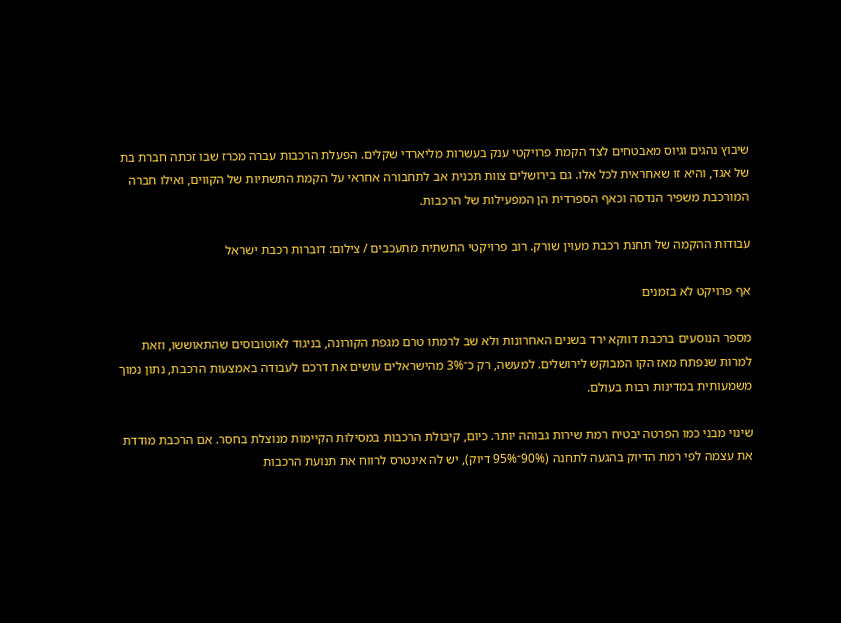שיבוץ נהגים וגיוס מאבטחים לצד הקמת פרויקטי ענק בעשרות מליארדי שקלים. הפעלת הרכבות עברה מכרז שבו זכתה חברת בת של אגד, והיא זו שאחראית לכל אלו. גם בירושלים צוות תכנית אב לתחבורה אחראי על הקמת התשתיות של הקווים, ואילו חברה המורכבת משפיר הנדסה וכאף הספרדית הן המפעילות של הרכבות.

עבודות ההקמה של תחנת רכבת מעוין שורק. רוב פרויקטי התשתית מתעכבים / צילום: דוברות רכבת ישראל

אף פרויקט לא בזמנים

מספר הנוסעים ברכבת דווקא ירד בשנים האחרונות ולא שב לרמתו טרם מגפת הקורונה, בניגוד לאוטובוסים שהתאוששו, וזאת למרות שנפתח מאז הקו המבוקש לירושלים. למעשה, רק כ־3% מהישראלים עושים את דרכם לעבודה באמצעות הרכבת, נתון נמוך משמעותית במדינות רבות בעולם.

שינוי מבני כמו הפרטה יבטיח רמת שירות גבוהה יותר. כיום, קיבולת הרכבות במסילות הקיימות מנוצלת בחסר. אם הרכבת מודדת את עצמה לפי רמת הדיוק בהגעה לתחנה (90%־95% דיוק), יש לה אינטרס לרווח את תנועת הרכבות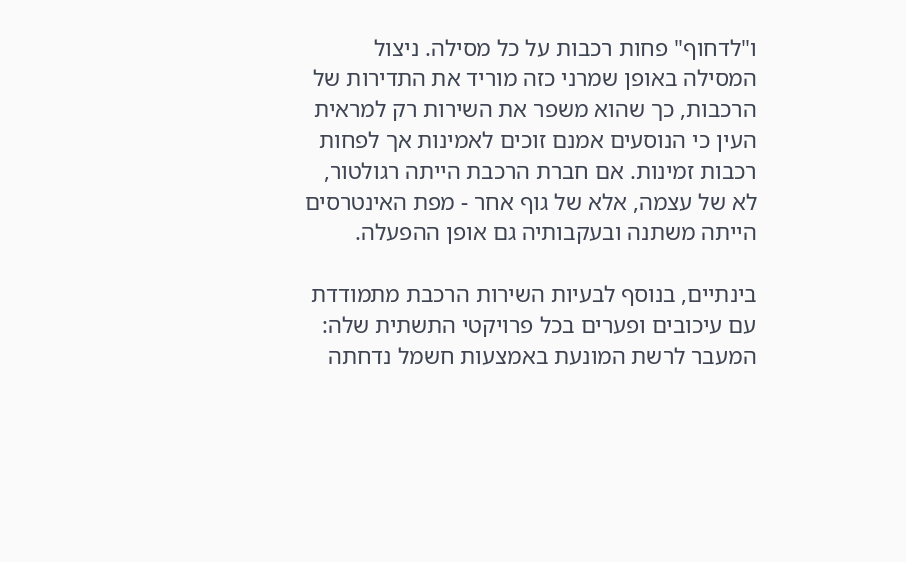ו"לדחוף" פחות רכבות על כל מסילה. ניצול המסילה באופן שמרני כזה מוריד את התדירות של הרכבות, כך שהוא משפר את השירות רק למראית העין כי הנוסעים אמנם זוכים לאמינות אך לפחות רכבות זמינות. אם חברת הרכבת הייתה רגולטור, לא של עצמה, אלא של גוף אחר - מפת האינטרסים הייתה משתנה ובעקבותיה גם אופן ההפעלה.

בינתיים, בנוסף לבעיות השירות הרכבת מתמודדת עם עיכובים ופערים בכל פרויקטי התשתית שלה: המעבר לרשת המונעת באמצעות חשמל נדחתה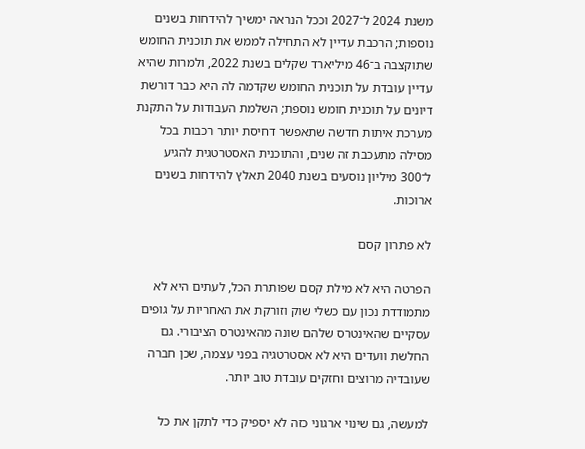משנת 2024 ל־2027 וככל הנראה ימשיך להידחות בשנים נוספות; הרכבת עדיין לא התחילה לממש את תוכנית החומש שתוקצבה ב־46 מיליארד שקלים בשנת 2022, ולמרות שהיא עדיין עובדת על תוכנית החומש שקדמה לה היא כבר דורשת דיונים על תוכנית חומש נוספת; השלמת העבודות על התקנת מערכת איתות חדשה שתאפשר דחיסת יותר רכבות בכל מסילה מתעכבת זה שנים, והתוכנית האסטרטגית להגיע ל־300 מיליון נוסעים בשנת 2040 תאלץ להידחות בשנים ארוכות.

לא פתרון קסם

הפרטה היא לא מילת קסם שפותרת הכל, לעתים היא לא מתמודדת נכון עם כשלי שוק וזורקת את האחריות על גופים עסקיים שהאינטרס שלהם שונה מהאינטרס הציבורי. גם החלשת וועדים היא לא אסטרטגיה בפני עצמה, שכן חברה שעובדיה מרוצים וחזקים עובדת טוב יותר.

למעשה, גם שינוי ארגוני כזה לא יספיק כדי לתקן את כל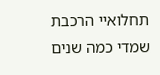תחלואיי הרכבת שמדי כמה שנים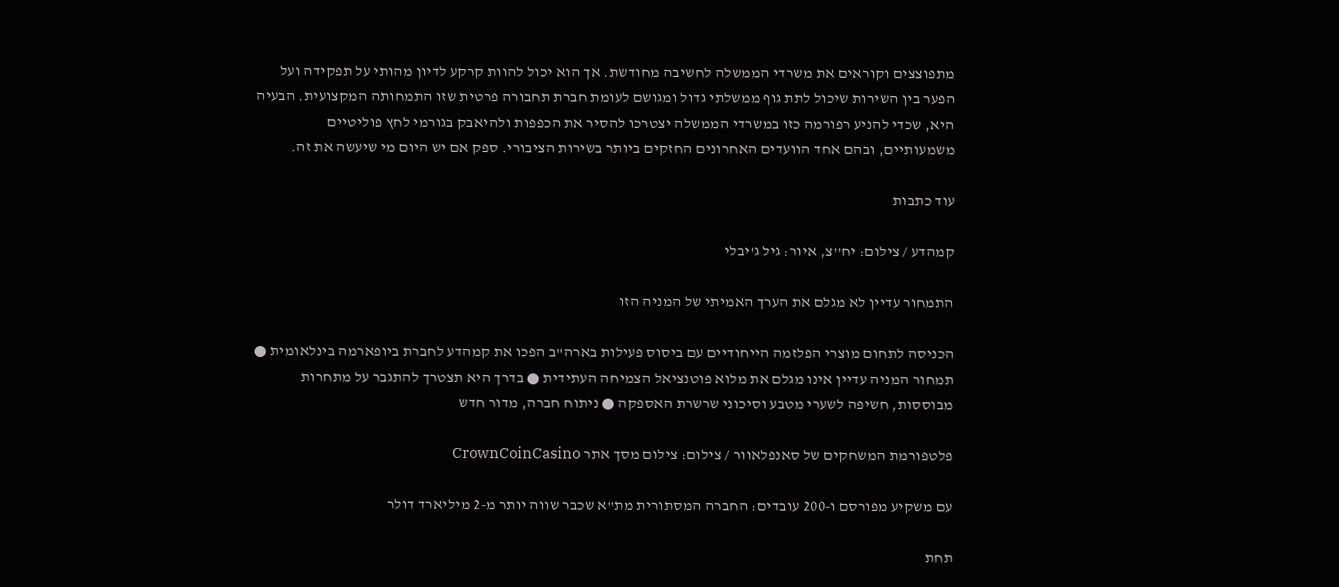מתפוצצים וקוראים את משרדי הממשלה לחשיבה מחודשת. אך הוא יכול להוות קרקע לדיון מהותי על תפקידה ועל הפער בין השירות שיכול לתת גוף ממשלתי גדול ומגושם לעומת חברת תחבורה פרטית שזו התמחותה המקצועית. הבעיה היא, שכדי להניע רפורמה כזו במשרדי הממשלה יצטרכו להסיר את הכפפות ולהיאבק בגורמי לחץ פוליטיים משמעותיים, ובהם אחד הוועדים האחרונים החזקים ביותר בשירות הציבורי. ספק אם יש היום מי שיעשה את זה.

עוד כתבות

קמהדע / צילום: יח''צ, איור: גיל ג'יבלי

התמחור עדיין לא מגלם את הערך האמיתי של המניה הזו

הכניסה לתחום מוצרי הפלזמה הייחודיים עם ביסוס פעילות בארה"ב הפכו את קמהדע לחברת ביופארמה בינלאומית ● תמחור המניה עדיין אינו מגלם את מלוא פוטנציאל הצמיחה העתידית ● בדרך היא תצטרך להתגבר על מתחרות מבוססות, חשיפה לשערי מטבע וסיכוני שרשרת האספקה ● ניתוח חברה, מדור חדש

פלטפורמת המשחקים של סאנפלאוור / צילום: צילום מסך אתר CrownCoinCasino

עם משקיע מפורסם ו-200 עובדים: החברה המסתורית מת"א שכבר שווה יותר מ-2 מיליארד דולר

תחת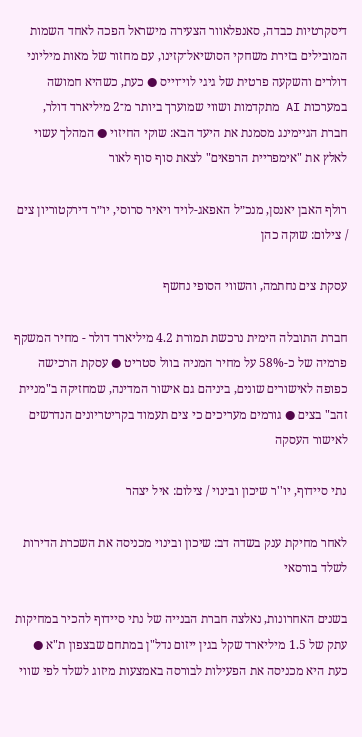דיסקרטיות כבדה, סאנפלאוור הצעירה מישראל הפכה לאחד השמות המובילים בזירת משחקי הסושיאל־קזינו, עם מחזור של מאות מיליוני דולרים והשקעה פרטית של גיגי לוי־וייס ● כעת, כשהיא חמושה במערכות AI מתקדמות ושווי שמוערך ביותר מ־2 מיליארד דולר, חברת הגיימינג מסמנת את היעד הבא: שוקי החיזוי ● המהלך עשוי לאלץ את "אימפריית הרפאים" לצאת סוף סוף לאור

רולף האבן יאנסן, מנכ״ל האפאג-לויד ויאיר סרוסי, יו״ר דירקטוריון צים / צילום: שוקה כהן

עסקת צים נחתמה, והשווי הסופי נחשף

חברת התובלה הימית נרכשת תמורת 4.2 מיליארד דולר - מחיר המשקף פרמיה של כ-58% על מחיר המניה בוול סטריט ● עסקת הרכישה כפופה לאישורים שונים, ביניהם גם אישור המדינה, שמחזיקה ב"מניית זהב" בצים ● גורמים מעריכים כי צים תעמוד בקריטריונים הנדרשים לאישור העסקה

נתי סיידוף, יו''ר שיכון ובינוי / צילום: איל יצהר

לאחר מחיקת ענק בשדה דב: שיכון ובינוי מכניסה את השכרת הדירות לשלד בורסאי

בשנים האחרונות, נאלצה חברת הבנייה של נתי סיידוף להכיר במחיקות עתק של 1.5 מיליארד שקל בגין ייזום נדל"ן במתחם שבצפון ת"א ● כעת היא מכניסה את הפעילות לבורסה באמצעות מיזוג לשלד לפי שווי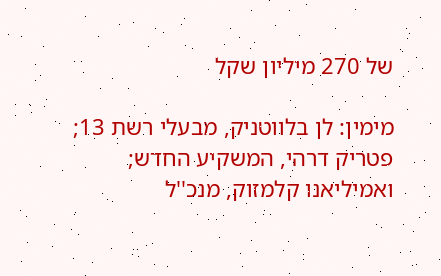של 270 מיליון שקל

מימין: לן בלווטניק, מבעלי רשת 13; פטריק דרהי, המשקיע החדש; ואמיליאנו קלמזוק, מנכ''ל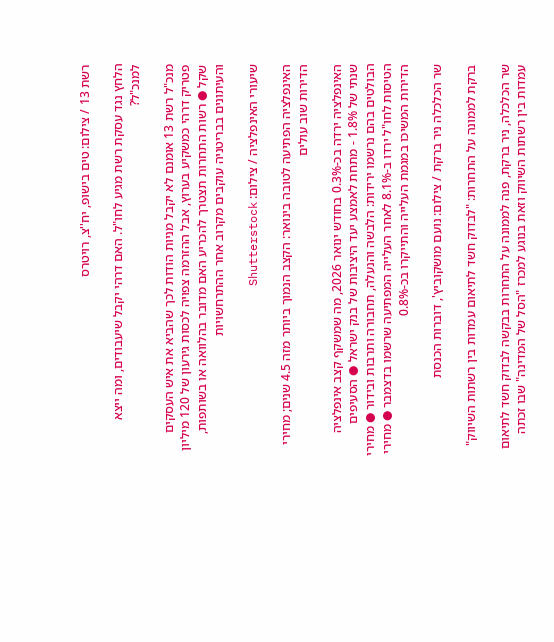רשת 13 / צילום: טים בישופ, יח''צ, רויטרס

הלחץ נגד עסקת רשת מגיע לחו"ל. האם דרהי יקבל שיעבודים, ומה ייצא למנכ"ל?

מנכ"ל רשת 13 אומנם לא יקבל מניות הודות לכך שהביא את איש העסקים פטריק דרהי כמשקיע בערוץ, אבל ההזרמה צפויה לכסות גירעון של 120 מיליון שקל ● רשות התחרות תצטרך להכריע האם מדובר בהלוואה או בשותפות, והעיתונים בבריטניה עוקבים מקרוב אחר ההתרחשויות

שיעורי האינפלציה / צילום: Shutterstock

האינפלציה הפתיעה לטובה בינואר: הקצב הנמוך ביותר מזה 4.5 שנים; מחירי הדירות שוב עולים

האינפלציה ירדה בכ-0.3% בחודש ינואר 2026, מה שמשקף קצב אינפלציה שנתי של 1.8% - מתחת לאמצע יעד היציבות של בנק ישראל ● הסעיפים הבולטים בהם נרשמו ירידות: הלבשה והנעלה, תחבורה ותרבות ובידור ● מחירי הטיסות לחו"ל ירדו ב-8.1% לאחר העלייה המפתיעה שרשמו בדצמבר ● מחירי הדירות המשיכו במגמת העלייה והתייקרו בכ-0.8%

שר הכלכלה ניר ברקת / צילום: נועם מושקוביץ', דוברות הכנסת

ברקת לממונה על התחרות: "לבדוק חשד לתיאום עמדות בין רשתות השיווק"

שר הכלכלה, ניר ברקת, פנה לממונה על התחרות בבקשה לבדוק חשד לתיאום עמדות בין רשתות השיווק וזאת בנוגע למכרז "הסל של המדינה" שבו זכתה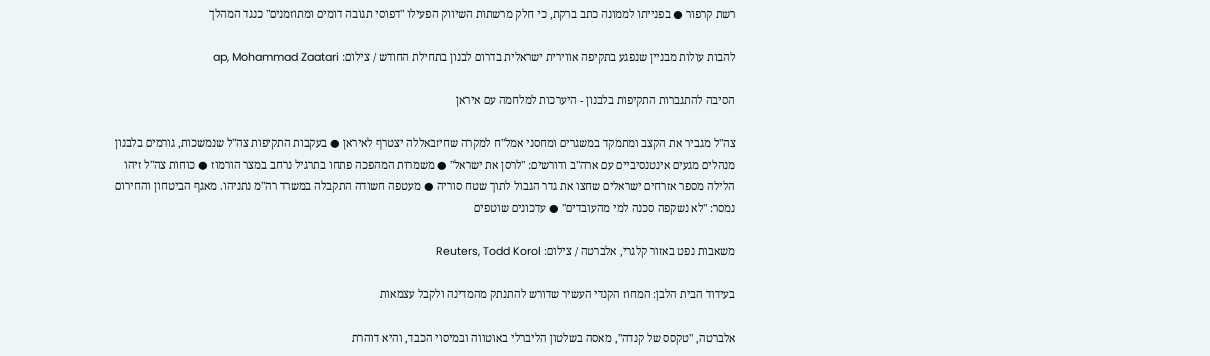רשת קרפור ● בפנייתו לממונה כתב ברקת, כי חלק מרשתות השיווק הפעילו "דפוסי תגובה דומים ומתוזמנים" כנגד המהלך

להבות עולות מבניין שנפגע בתקיפה אווירית ישראלית בדרום לבנון בתחילת החודש / צילום: ap, Mohammad Zaatari

הסיבה להתגברות התקיפות בלבנון - היערכות למלחמה עם איראן

צה"ל מגביר את הקצב ומתמקד במשגרים ומחסני אמל"ח למקרה שחיזבאללה יצטרף לאיראן ● בעקבות התקיפות צה"ל שנמשכות, גורמים בלבנון מנהלים מגעים אינטנסיביים עם ארה"ב ודורשים: "לרסן את ישראל" ● משמרות המהפכה פתחו בתרגיל נרחב במצר הורמוז ● כוחות צה"ל זיהו הלילה מספר אזרחים ישראלים שחצו את גדר הגבול לתוך שטח סוריה ● מעטפה חשודה התקבלה במשרד רה"מ נתניהו. מאגף הביטחון והחירום נמסר: "לא נשקפה סכנה למי מהעובדים" ● עדכונים שוטפים

משאבות נפט באזור קלגרי, אלברטה / צילום: Reuters, Todd Korol

בעידוד הבית הלבן: המחוז הקנדי העשיר שדורש להתנתק מהמדינה ולקבל עצמאות

אלברטה, "טקסס של קנדה", מאסה בשלטון הליברלי באוטווה ובמיסוי הכבד, והיא דוהרת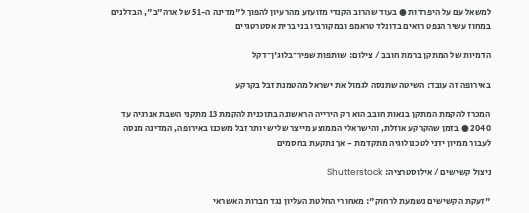למשאל עם על היפרדות ● בעוד שהרוב הקנדי מזועזע מהרעיון להפוך ל"מדינה ה-51 של ארה"ב", הבדלנים במחוז עשיר הנפט רואים בדונלד טראמפ ובמקורביו בני ברית אסטרטגיים

הדמיות של המתקן ברמת חובב / צילום: שותפות שפיר־בלוג'ן־דקל

באירופה זה עובד: השיטה שתנסה לגמול את ישראל מהטמנת זבל בקרקע

המכרז להקמת המתקן בנאות חובב הוא רק הירייה הראשונה בתוכנית להקמת 13 מתקני השבת אנרגיה עד 2040 ● בזמן שהקרקע אוזלת, והישראלי הממוצע מייצר שליש יותר זבל משכנו באירופה, המדינה מנסה לעבור ממיון ידני לטכנולוגיה מתקדמת - אך נתקעת בחסמים

ניצול קשישים / אילוסטרציה: Shutterstock

"זעקת הקשישים נשמעת לרחוק": מאחורי החלטת העליון נגד חברות האשראי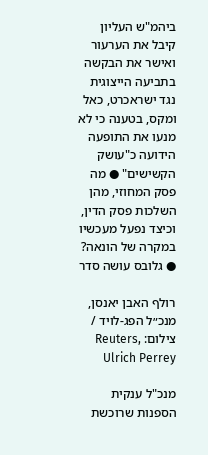ביהמ"ש העליון קיבל את הערעור ואישר את הבקשה בתביעה הייצוגית נגד ישראכרט, כאל ומקס, בטענה כי לא מנעו את התופעה הידועה כ"עושק הקשישים" ● מה פסק המחוזי, מהן השלכות פסק הדין, וכיצד נפעל מעכשיו במקרה של הונאה? ● גלובס עושה סדר

רולף האבן יאנסן, מנכ״ל הפג-לויד / צילום: Reuters, Ulrich Perrey

מנכ"ל ענקית הספנות שרוכשת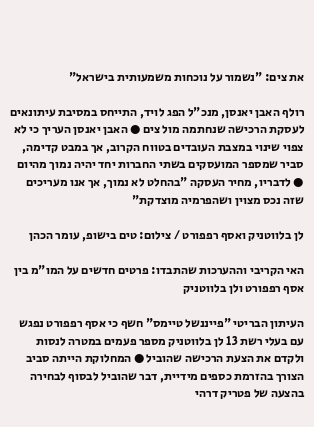את צים: "נשמור על נוכחות משמעותית בישראל"

רולף האבן יאנסן, מנכ"ל הפג לויד, התייחס במסיבת עיתונאים לעסקת הרכישה שנחתמה מול צים ● האבן יאנסן העריך כי לא צפוי שינוי במצבת העובדים בטווח הקרוב, אך במבט קדימה, סביר שמספר המועסקים בשתי החברות יחד יהיה נמוך מהיום ● לדבריו, מחיר העסקה "בהחלט לא נמוך, אך אנו מעריכים שזה נכס מצוין ושהפרמיה מוצדקת"

לן בלווטניק ואסף רפפורט / צילום: טים בישופ, עומר הכהן

האי הקריבי וההערכות שהתבדו: פרטים חדשים על המו"מ בין אסף רפפורט ולן בלווטניק

העיתון הבריטי "פייננשל טיימס" חשף כי אסף רפפורט נפגש עם בעלי רשת 13 לן בלווטניק מספר פעמים במטרה לנסות ולקדם את הצעת הרכישה שהוביל ● המחלוקת הייתה סביב הצורך בהזרמת כספים מידיית, דבר שהוביל לבסוף לבחירה בהצעה של פטריק דרהי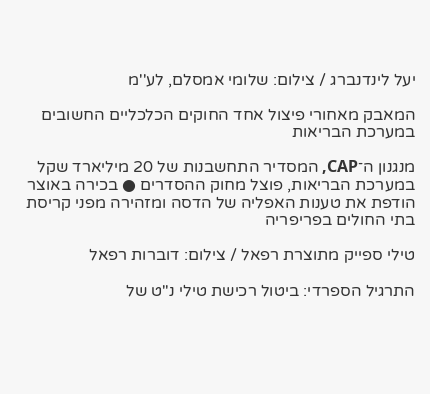יעל לינדנברג / צילום: שלומי אמסלם, לע''מ

המאבק מאחורי פיצול אחד החוקים הכלכליים החשובים במערכת הבריאות

מנגנון ה־CAP, המסדיר התחשבנות של 20 מיליארד שקל במערכת הבריאות, פוצל מחוק ההסדרים ● בכירה באוצר הודפת את טענות האפליה של הדסה ומזהירה מפני קריסת בתי החולים בפריפריה

טילי ספייק מתוצרת רפאל / צילום: דוברות רפאל

התרגיל הספרדי: ביטול רכישת טילי נ"ט של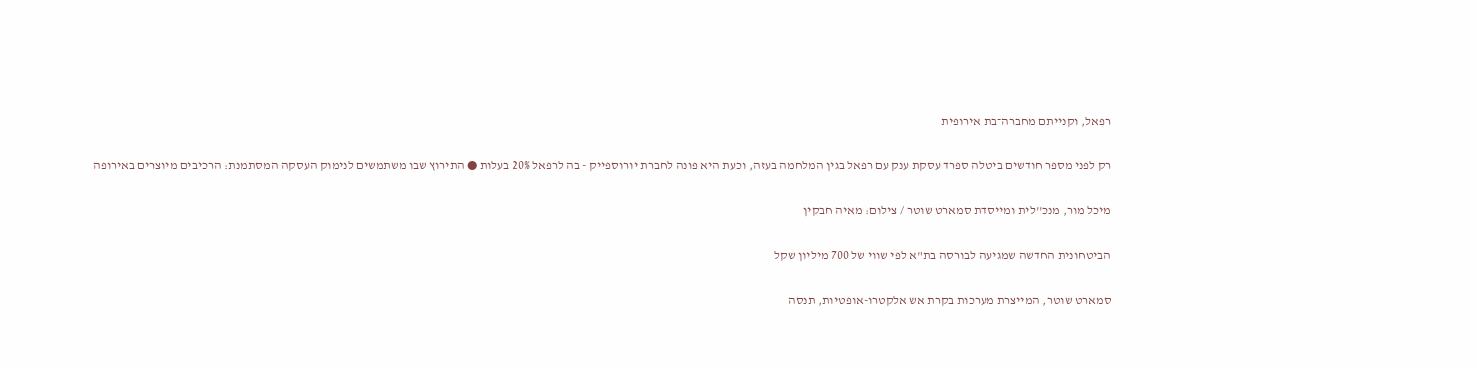רפאל, וקנייתם מחברה־בת אירופית

רק לפני מספר חודשים ביטלה ספרד עסקת ענק עם רפאל בגין המלחמה בעזה, וכעת היא פונה לחברת יורוספייק - בה לרפאל 20% בעלות ● התירוץ שבו משתמשים לנימוק העסקה המסתמנת: הרכיבים מיוצרים באירופה

מיכל מור, מנכ''לית ומייסדת סמארט שוטר / צילום: מאיה חבקין

הביטחונית החדשה שמגיעה לבורסה בת"א לפי שווי של 700 מיליון שקל

סמארט שוטר, המייצרת מערכות בקרת אש אלקטרו-אופטיות, תנסה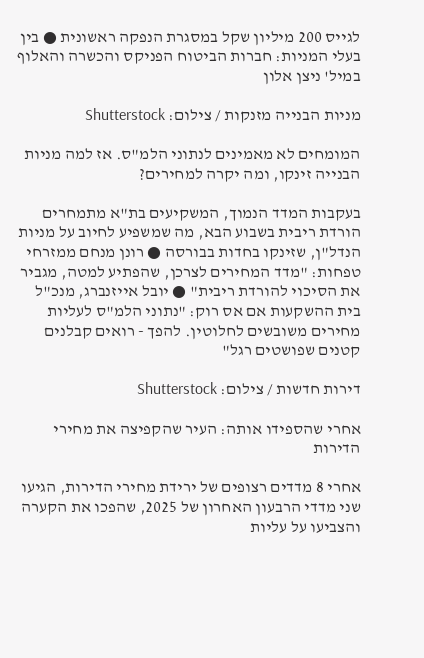לגייס 200 מיליון שקל במסגרת הנפקה ראשונית ● בין בעלי המניות: חברות הביטוח הפניקס והכשרה והאלוף במיל' ניצן אלון

מניות הבנייה מזנקות / צילום: Shutterstock

המומחים לא מאמינים לנתוני הלמ"ס. אז למה מניות הבנייה זינקו, ומה יקרה למחירים?

בעקבות המדד הנמוך, המשקיעים בת"א מתמחרים הורדת ריבית בשבוע הבא, מה שמשפיע לחיוב על מניות הנדל"ן, שזינקו בחדות בבורסה ● רונן מנחם ממזרחי טפחות: "מדד המחירים לצרכן, שהפתיע למטה, מגביר את הסיכוי להורדת ריבית" ● יובל אייזנברג, מנכ"ל בית ההשקעות אם אס רוק: "נתוני הלמ"ס לעליות מחירים משובשים לחלוטין. להפך - רואים קבלנים קטנים שפושטים רגל"

דירות חדשות / צילום: Shutterstock

אחרי שהספידו אותה: העיר שהקפיצה את מחירי הדירות

אחרי 8 מדדים רצופים של ירידת מחירי הדירות, הגיעו שני מדדי הרבעון האחרון של 2025, שהפכו את הקערה והצביעו על עליות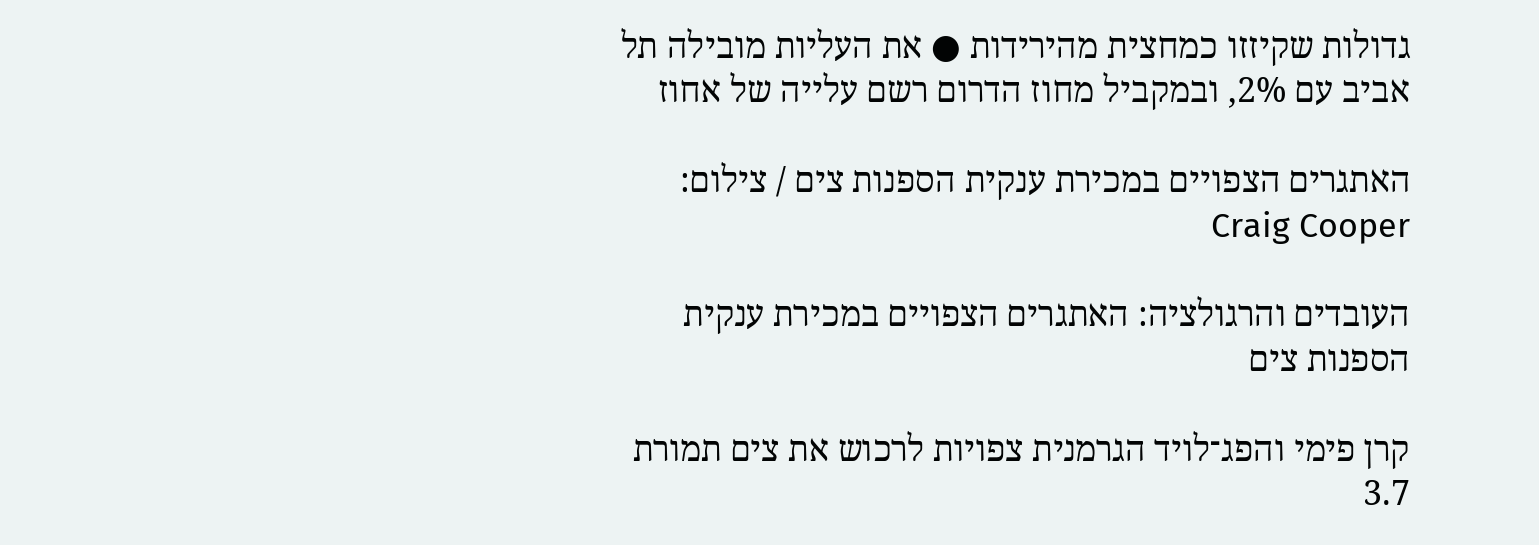גדולות שקיזזו כמחצית מהירידות ● את העליות מובילה תל אביב עם 2%, ובמקביל מחוז הדרום רשם עלייה של אחוז

האתגרים הצפויים במכירת ענקית הספנות צים / צילום: Craig Cooper

העובדים והרגולציה: האתגרים הצפויים במכירת ענקית הספנות צים

קרן פימי והפג־לויד הגרמנית צפויות לרכוש את צים תמורת 3.7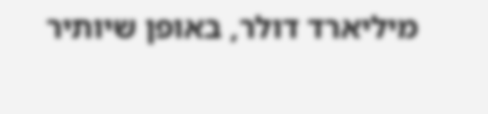מיליארד דולר, באופן שיותיר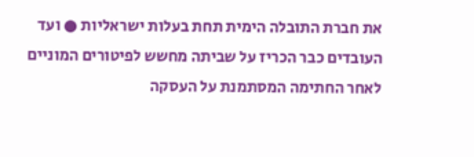את חברת התובלה הימית תחת בעלות ישראליות ● ועד העובדים כבר הכריז על שביתה מחשש לפיטורים המוניים לאחר החתימה המסתמנת על העסקה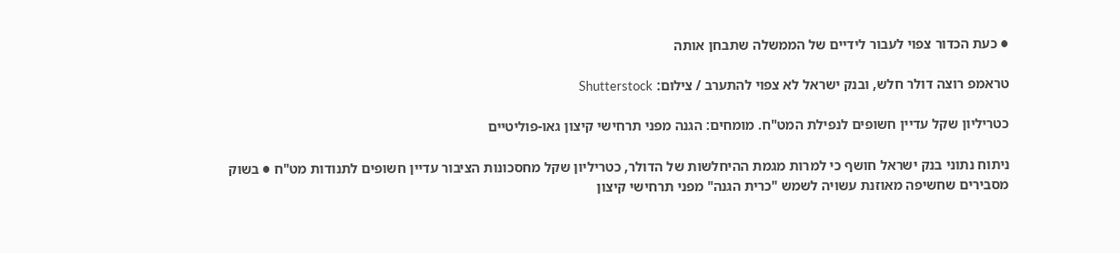● כעת הכדור צפוי לעבור לידיים של הממשלה שתבחן אותה

טראמפ רוצה דולר חלש, ובנק ישראל לא צפוי להתערב / צילום: Shutterstock

כטריליון שקל עדיין חשופים לנפילת המט"ח. מומחים: הגנה מפני תרחישי קיצון גאו-פוליטיים

ניתוח נתוני בנק ישראל חושף כי למרות מגמת ההיחלשות של הדולר, כטריליון שקל מחסכונות הציבור עדיין חשופים לתנודות מט"ח ● בשוק מסבירים שחשיפה מאוזנת עשויה לשמש "כרית הגנה" מפני תרחישי קיצון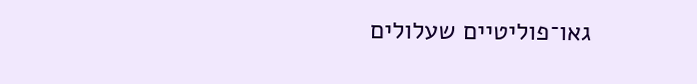גאו־פוליטיים שעלולים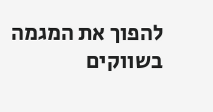להפוך את המגמה בשווקים